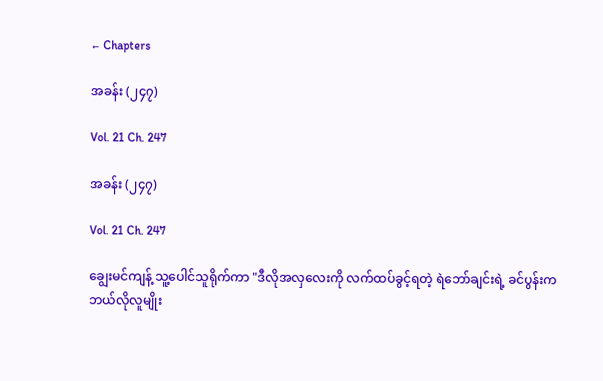← Chapters

အခန်း (၂၄၇)

Vol. 21 Ch. 247

အခန်း (၂၄၇)

Vol. 21 Ch. 247

ချွေးမင်ကျန့် သူ့ပေါင်သူရိုက်ကာ "ဒီလိုအလှလေးကို လက်ထပ်ခွင့်ရတဲ့ ရဲဘော်ချင်းရဲ့ ခင်ပွန်းက ဘယ်လိုလူမျိုး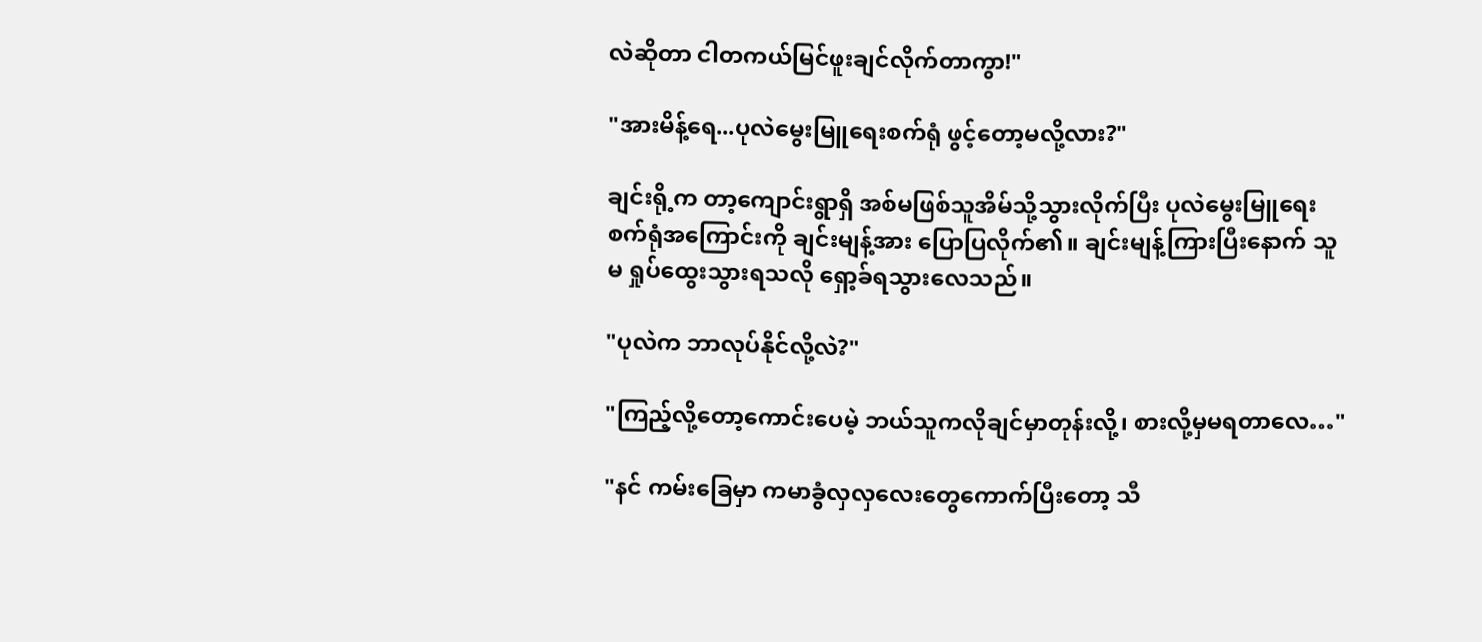လဲဆိုတာ ငါတကယ်မြင်ဖူးချင်လိုက်တာကွာ!"

"အားမိန့်ရေ...ပုလဲမွေးမြူရေးစက်ရုံ ဖွင့်တော့မလို့လား?"

ချင်းရို့က တာ့ကျောင်းရွာရှိ အစ်မဖြစ်သူအိမ်သို့သွားလိုက်ပြီး ပုလဲမွေးမြူရေးစက်ရုံအကြောင်းကို ချင်းမျန့်အား ပြောပြလိုက်၏။ ချင်းမျန့်ကြားပြီးနောက် သူမ ရှုပ်ထွေးသွားရသလို ရှော့ခ်ရသွားလေသည်။

"ပုလဲက ဘာလုပ်နိုင်လို့လဲ?"

"ကြည့်လို့တော့ကောင်းပေမဲ့ ဘယ်သူကလိုချင်မှာတုန်းလို့၊ စားလို့မှမရတာလေ…"

"နင် ကမ်းခြေမှာ ကမာခွံလှလှလေးတွေကောက်ပြီးတော့ သီ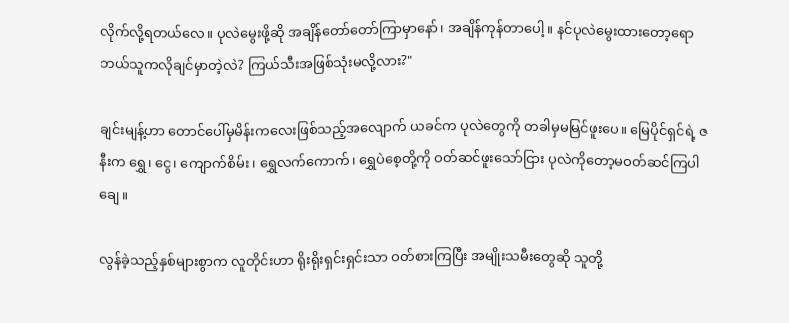လိုက်လို့ရတယ်လေ။ ပုလဲမွေးဖို့ဆို အချိန်တော်တော်ကြာမှာနော်၊ အချိန်ကုန်တာပေါ့။ နင်ပုလဲမွေးထားတော့ရော ဘယ်သူကလိုချင်မှာတဲ့လဲ? ကြယ်သီးအဖြစ်သုံးမလို့လား?"

ချင်းမျန့်ဟာ တောင်ပေါ်မှမိန်းကလေးဖြစ်သည့်အလျောက် ယခင်က ပုလဲတွေကို တခါမှမမြင်ဖူးပေ။ မြေပိုင်ရှင်ရဲ့ ဇနီးက ရွှေ၊ ငွေ၊ ကျောက်စိမ်း၊ ရွှေလက်ကောက်၊ ရွှေပဲစေ့တို့ကို ဝတ်ဆင်ဖူးသော်ငြား ပုလဲကိုတော့မဝတ်ဆင်ကြပါချေ။

လွန်ခဲ့သည့်နှစ်များစွာက လူတိုင်းဟာ ရိုးရိုးရှင်းရှင်းသာ ဝတ်စားကြပြီး အမျိုးသမီးတွေဆို သူတို့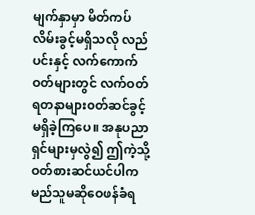မျက်နှာမှာ မိတ်ကပ်လိမ်းခွင့်မရှိသလို လည်ပင်းနှင့် လက်ကောက်ဝတ်များတွင် လက်ဝတ်ရတနာများ၀တ်ဆင်ခွင့်မရှိခဲ့ကြပေ။ အနုပညာရှင်များမှလွဲ၍ ဤကဲ့သို့ဝတ်စားဆင်ယင်ပါက မည်သူမဆိုဝေဖန်ခံရ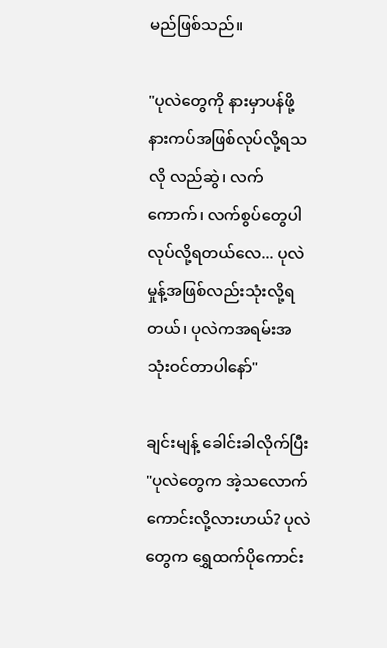မည်ဖြစ်သည်။

"ပုလဲတွေကို နားမှာပန်ဖို့ နားကပ်အဖြစ်လုပ်လို့ရသလို လည်ဆွဲ၊ လက်ကောက်၊ လက်စွပ်တွေပါလုပ်လို့ရတယ်လေ... ပုလဲမှုန့်အဖြစ်လည်းသုံးလို့ရတယ်၊ ပုလဲကအရမ်းအသုံးဝင်တာပါနော်"

ချင်းမျန့် ခေါင်းခါလိုက်ပြီး "ပုလဲတွေက အဲ့သလောက်ကောင်းလို့လားဟယ်? ပုလဲတွေက ရွှေထက်ပိုကောင်း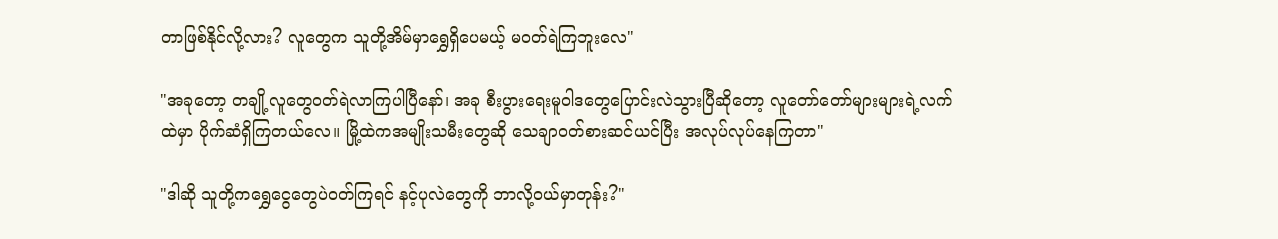တာဖြစ်နိုင်လို့လား? လူတွေက သူတို့အိမ်မှာရွှေရှိပေမယ့် မဝတ်ရဲကြဘူးလေ"

"အခုတော့ တချို့လူတွေဝတ်ရဲလာကြပါပြီနော်၊ အခု စီးပွားရေးမူဝါဒတွေပြောင်းလဲသွားပြီဆိုတော့ လူတော်တော်များများရဲ့လက်ထဲမှာ ပိုက်ဆံရှိကြတယ်လေ။ မြို့ထဲကအမျိုးသမီးတွေဆို သေချာ၀တ်စားဆင်ယင်ပြီး အလုပ်လုပ်နေကြတာ"

"ဒါဆို သူတို့ကရွှေငွေတွေပဲဝတ်ကြရင် နင့်ပုလဲတွေကို ဘာလို့ဝယ်မှာတုန်း?"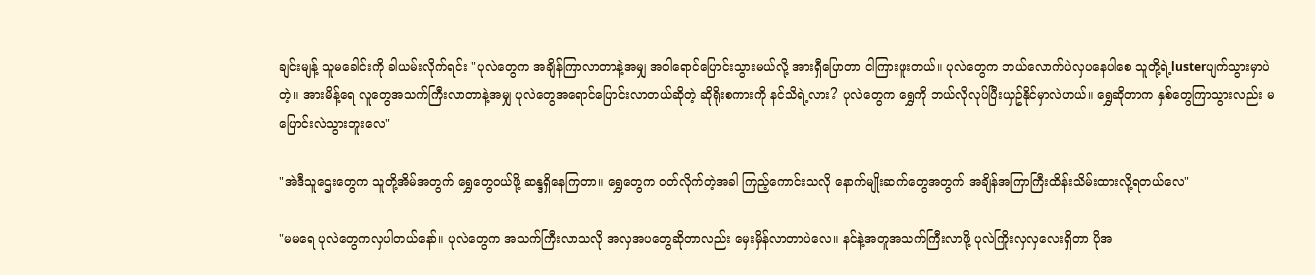ချင်းမျန့် သူမခေါင်းကို ခါယမ်းလိုက်ရင်း "ပုလဲတွေက အချိန်ကြာလာတာနဲ့အမျှ အဝါရောင်ပြောင်းသွားမယ်လို့ အားရှီပြောတာ ငါကြားဖူးတယ်။ ပုလဲတွေက ဘယ်လောက်ပဲလှပနေပါစေ သူတို့ရဲ့lusterပျက်သွားမှာပဲတဲ့။ အားမိန့်ရေ လူတွေအသက်ကြီးလာတာနဲ့အမျှ ပုလဲတွေအရောင်ပြောင်းလာတယ်ဆိုတဲ့ ဆိုရိုးစကားကို နင်သိရဲ့လား? ပုလဲတွေက ရွှေကို ဘယ်လိုလုပ်ပြီးယှဥ်နိုင်မှာလဲဟယ်။ ရွှေဆိုတာက နှစ်တွေကြာသွားလည်း မပြောင်းလဲသွားဘူးလေ"

"အဲဒီသူဌေးတွေက သူတို့အိမ်အတွက် ရွှေတွေဝယ်ဖို့ ဆန္ဒရှိနေကြတာ။ ရွှေတွေက ဝတ်လိုက်တဲ့အခါ ကြည့်ကောင်းသလို နောက်မျိုးဆက်တွေအတွက် အချိန်အကြာကြီးထိန်းသိမ်းထားလို့ရတယ်လေ"

"မမရေ ပုလဲတွေကလှပါတယ်နော်။ ပုလဲတွေက အသက်ကြီးလာသလို အလှအပတွေဆိုတာလည်း မှေးမှိန်လာတာပဲလေ။ နင်နဲ့အတူအသက်ကြီးလာဖို့ ပုလဲကြိုးလှလှလေးရှိတာ ပိုအ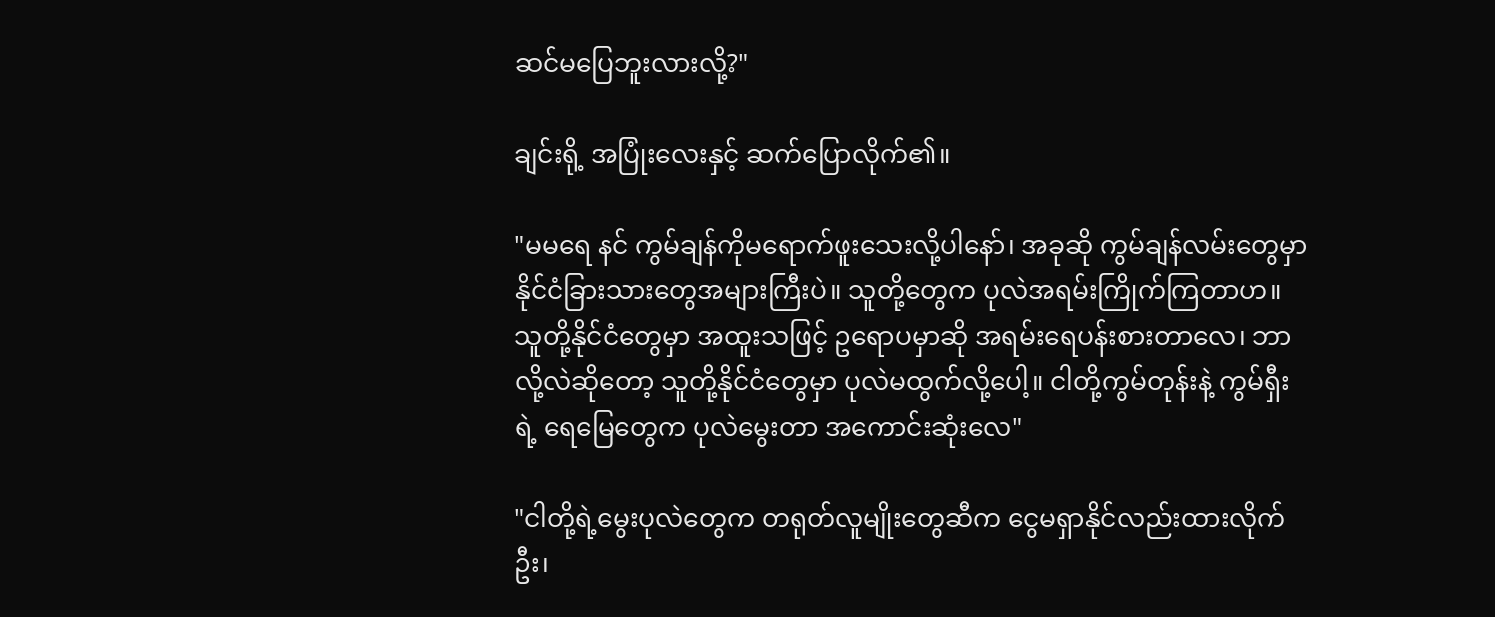ဆင်မပြေဘူးလားလို့?"

ချင်းရို့ အပြုံးလေးနှင့် ဆက်ပြောလိုက်၏။

"မမရေ နင် ကွမ်ချန်ကိုမရောက်ဖူးသေးလို့ပါနော်၊ အခုဆို ကွမ်ချန်လမ်းတွေမှာ နိုင်ငံခြားသားတွေအများကြီးပဲ။ သူတို့တွေက ပုလဲအရမ်းကြိုက်ကြတာဟ။ သူတို့နိုင်ငံတွေမှာ အထူးသဖြင့် ဥရောပမှာဆို အရမ်းရေပန်းစားတာလေ၊ ဘာလို့လဲဆိုတော့ သူတို့နိုင်ငံတွေမှာ ပုလဲမထွက်လို့ပေါ့။ ငါတို့ကွမ်တုန်းနဲ့ ကွမ်ရှီးရဲ့ ရေမြေတွေက ပုလဲမွေးတာ အကောင်းဆုံးလေ"

"ငါတို့ရဲ့မွေးပုလဲတွေက တရုတ်လူမျိုးတွေဆီက ငွေမရှာနိုင်လည်းထားလိုက်ဦး၊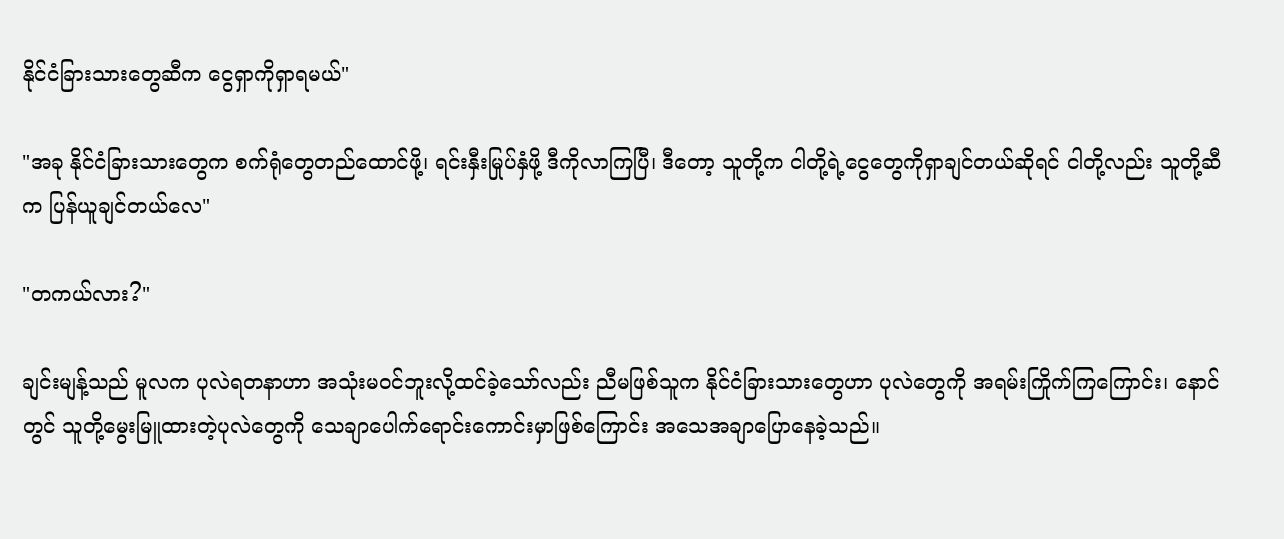နိုင်ငံခြားသားတွေဆီက ငွေရှာကိုရှာရမယ်"

"အခု နိုင်ငံခြားသားတွေက စက်ရုံတွေတည်ထောင်ဖို့၊ ရင်းနှီးမြုပ်နှံဖို့ ဒီကိုလာကြပြီ၊ ဒီတော့ သူတို့က ငါတို့ရဲ့ငွေတွေကိုရှာချင်တယ်ဆိုရင် ငါတို့လည်း သူတို့ဆီက ပြန်ယူချင်တယ်လေ"

"တကယ်လား?"

ချင်းမျန့်သည် မူလက ပုလဲရတနာဟာ အသုံးမဝင်ဘူးလို့ထင်ခဲ့သော်လည်း ညီမဖြစ်သူက နိုင်ငံခြားသားတွေဟာ ပုလဲတွေကို အရမ်းကြိုက်ကြကြောင်း၊ နောင်တွင် သူတို့မွေးမြူထားတဲ့ပုလဲတွေကို သေချာပေါက်ရောင်းကောင်းမှာဖြစ်ကြောင်း အသေအချာပြောနေခဲ့သည်။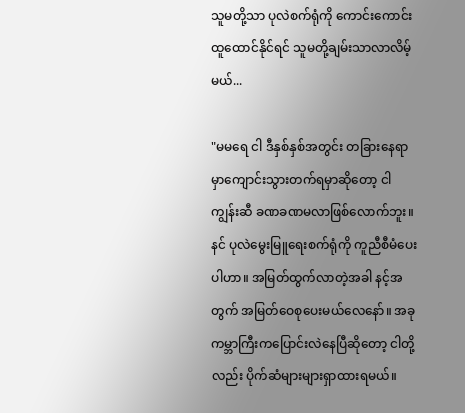သူမတို့သာ ပုလဲစက်ရုံကို ကောင်းကောင်းထူထောင်နိုင်ရင် သူမတို့ချမ်းသာလာလိမ့်မယ်...

"မမရေ ငါ ဒီနှစ်နှစ်အတွင်း တခြားနေရာမှာကျောင်းသွားတက်ရမှာဆိုတော့ ငါ ကျွန်းဆီ ခဏခဏမလာဖြစ်လောက်ဘူး။ နင် ပုလဲမွေးမြူရေးစက်ရုံကို ကူညီစီမံပေးပါဟာ။ အမြတ်ထွက်လာတဲ့အခါ နင့်အတွက် အမြတ်ဝေစုပေးမယ်လေနော်။ အခု ကမ္ဘာကြီးကပြောင်းလဲနေပြီဆိုတော့ ငါတို့လည်း ပိုက်ဆံများများရှာထားရမယ်။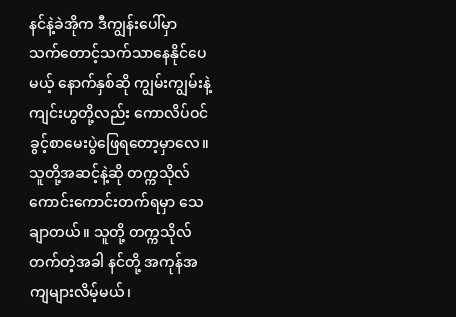နင်နဲ့ခဲအိုက ဒီကျွန်းပေါ်မှာ သက်တောင့်သက်သာနေနိုင်ပေမယ့် နောက်နှစ်ဆို ကျွမ်းကျွမ်းနဲ့ ကျင်းဟွတို့လည်း ကောလိပ်ဝင်ခွင့်စာမေးပွဲဖြေရတော့မှာလေ။ သူတို့အဆင့်နဲ့ဆို တက္ကသိုလ်ကောင်းကောင်းတက်ရမှာ သေချာတယ်။ သူတို့ တက္ကသိုလ်တက်တဲ့အခါ နင်တို့ အကုန်အကျများလိမ့်မယ်၊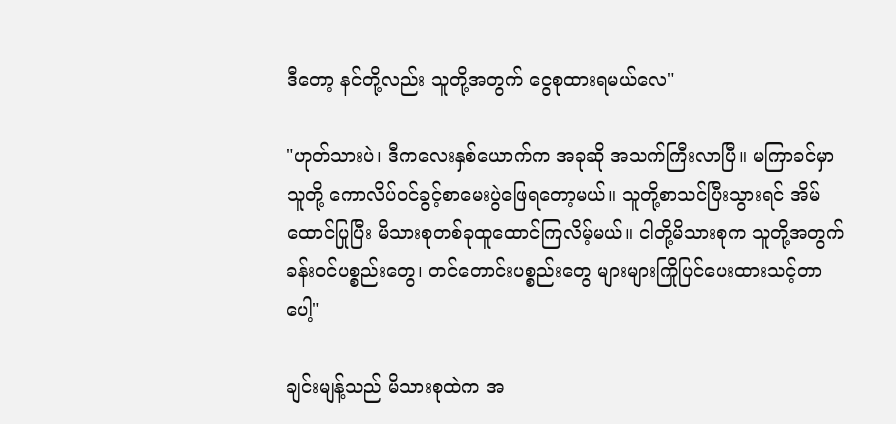ဒီတော့ နင်တို့လည်း သူတို့အတွက် ငွေစုထားရမယ်လေ"

"ဟုတ်သားပဲ၊ ဒီကလေးနှစ်ယောက်က အခုဆို အသက်ကြီးလာပြီ။ မကြာခင်မှာ သူတို့ ကောလိပ်ဝင်ခွင့်စာမေးပွဲဖြေရတော့မယ်။ သူတို့စာသင်ပြီးသွားရင် အိမ်ထောင်ပြုပြီး မိသားစုတစ်ခုထူထောင်ကြလိမ့်မယ်။ ငါတို့မိသားစုက သူတို့အတွက် ခန်းဝင်ပစ္စည်းတွေ၊ တင်တောင်းပစ္စည်းတွေ များများကြိုပြင်ပေးထားသင့်တာပေါ့"

ချင်းမျန့်သည် မိသားစုထဲက အ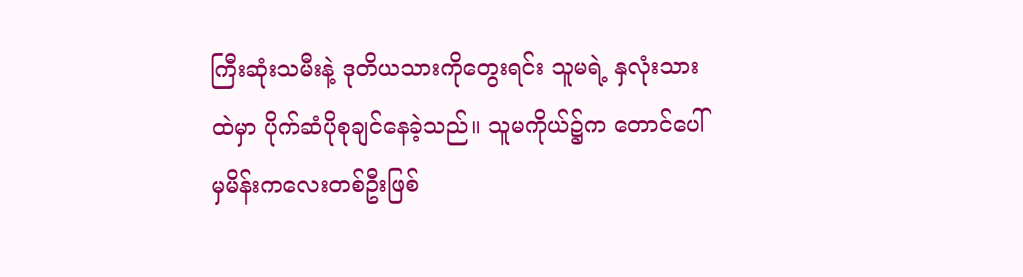ကြီးဆုံးသမီးနဲ့ ဒုတိယသားကိုတွေးရင်း သူမရဲ့ နှလုံးသားထဲမှာ ပိုက်ဆံပိုစုချင်နေခဲ့သည်။ သူမကိုယ်၌က တောင်ပေါ်မှမိန်းကလေးတစ်ဦးဖြစ်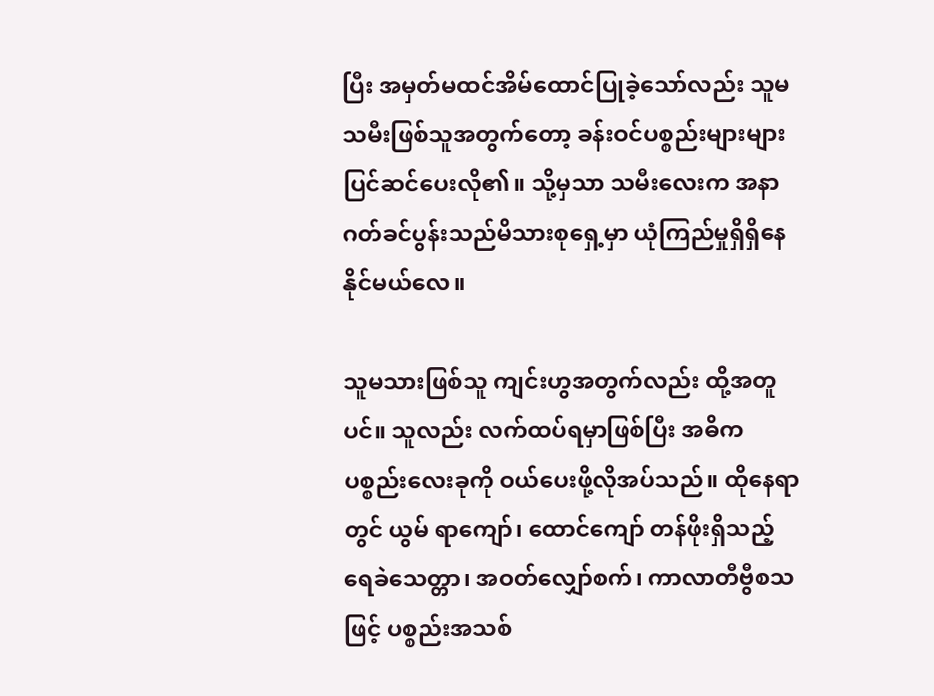ပြီး အမှတ်မထင်အိမ်ထောင်ပြုခဲ့သော်လည်း သူမသမီးဖြစ်သူအတွက်တော့ ခန်းဝင်ပစ္စည်းများများ ပြင်ဆင်ပေးလို၏။ သို့မှသာ သမီးလေးက အနာဂတ်ခင်ပွန်းသည်မိသားစုရှေ့မှာ ယုံကြည်မှုရှိရှိနေနိုင်မယ်လေ။

သူမသားဖြစ်သူ ကျင်းဟွအတွက်လည်း ထို့အတူပင်။ သူလည်း လက်ထပ်ရမှာဖြစ်ပြီး အဓိကပစ္စည်းလေးခုကို ဝယ်ပေးဖို့လိုအပ်သည်။ ထိုနေရာတွင် ယွမ် ရာကျော်၊ ထောင်ကျော် တန်ဖိုးရှိသည့် ရေခဲသေတ္တာ၊ အဝတ်လျှော်စက်၊ ကာလာတီဗွီစသဖြင့် ပစ္စည်းအသစ်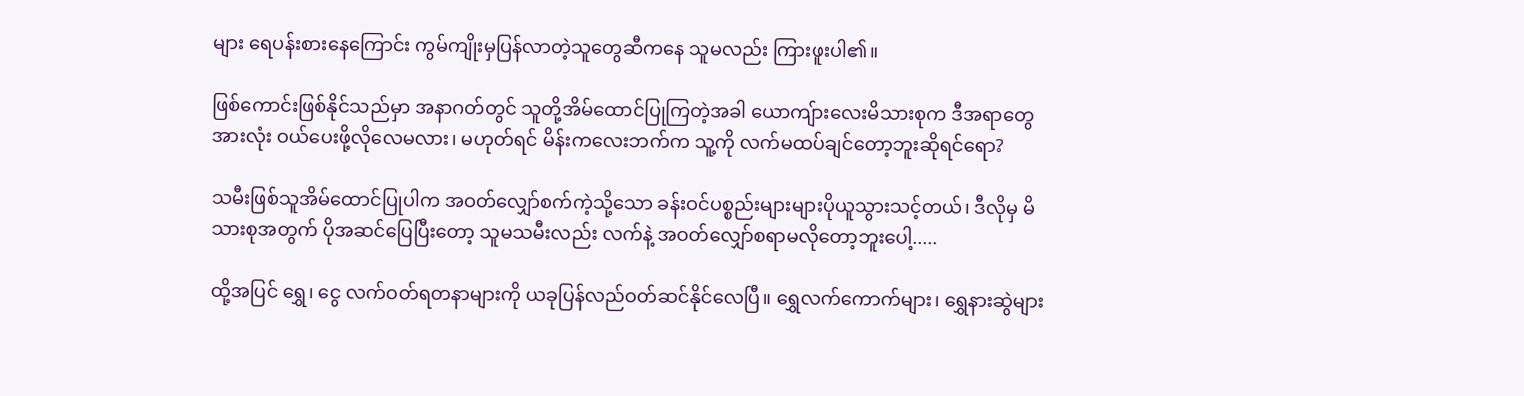များ ရေပန်းစားနေကြောင်း ကွမ်ကျိုးမှပြန်လာတဲ့သူတွေဆီကနေ သူမလည်း ကြားဖူးပါ၏။

ဖြစ်ကောင်းဖြစ်နိုင်သည်မှာ အနာဂတ်တွင် သူတို့အိမ်ထောင်ပြုကြတဲ့အခါ ယောကျ်ားလေးမိသားစုက ဒီအရာတွေအားလုံး ဝယ်ပေးဖို့လိုလေမလား၊ မဟုတ်ရင် မိန်းကလေးဘက်က သူ့ကို လက်မထပ်ချင်တော့ဘူးဆိုရင်ရော?

သမီးဖြစ်သူအိမ်ထောင်ပြုပါက အဝတ်လျှော်စက်ကဲ့သို့သော ခန်းဝင်ပစ္စည်းများများပိုယူသွားသင့်တယ်၊ ဒီလိုမှ မိသားစုအတွက် ပိုအဆင်ပြေပြီးတော့ သူမသမီးလည်း လက်နဲ့ အဝတ်လျှော်စရာမလိုတော့ဘူးပေါ့.....

ထို့အပြင် ရွှေ၊ ငွေ လက်ဝတ်ရတနာများကို ယခုပြန်လည်ဝတ်ဆင်နိုင်လေပြီ။ ရွှေလက်ကောက်များ၊ ရွှေနားဆွဲများ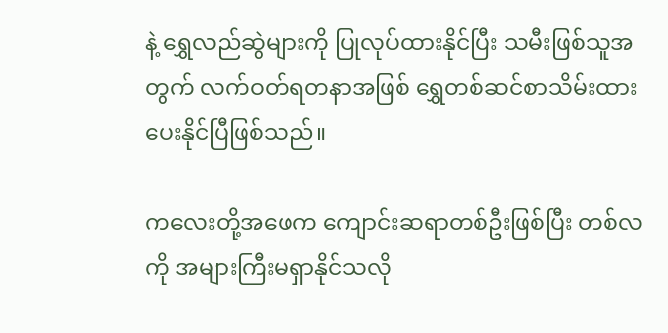နဲ့ ရွှေလည်ဆွဲများကို ပြုလုပ်ထားနိုင်ပြီး သမီးဖြစ်သူအတွက် လက်ဝတ်ရတနာအဖြစ် ရွှေတစ်ဆင်စာသိမ်းထားပေးနိုင်ပြီဖြစ်သည်။

ကလေးတို့အဖေက ကျောင်းဆရာတစ်ဦးဖြစ်ပြီး တစ်လကို အများကြီးမရှာနိုင်သလို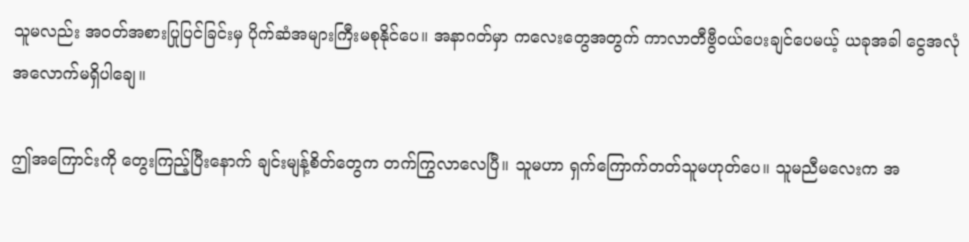သူမလည်း အဝတ်အစားပြုပြင်ခြင်းမှ ပိုက်ဆံအများကြီးမစုနိုင်ပေ။ အနာဂတ်မှာ ကလေးတွေအတွက် ကာလာတီဗွီဝယ်ပေးချင်ပေမယ့် ယခုအခါ ငွေအလုံအလောက်မရှိပါချေ။

ဤအကြောင်းကို တွေးကြည့်ပြီးနောက် ချင်းမျန့်စိတ်တွေက တက်ကြွလာလေပြီ။ သူမဟာ ရှက်ကြောက်တတ်သူမဟုတ်ပေ။ သူမညီမလေးက အ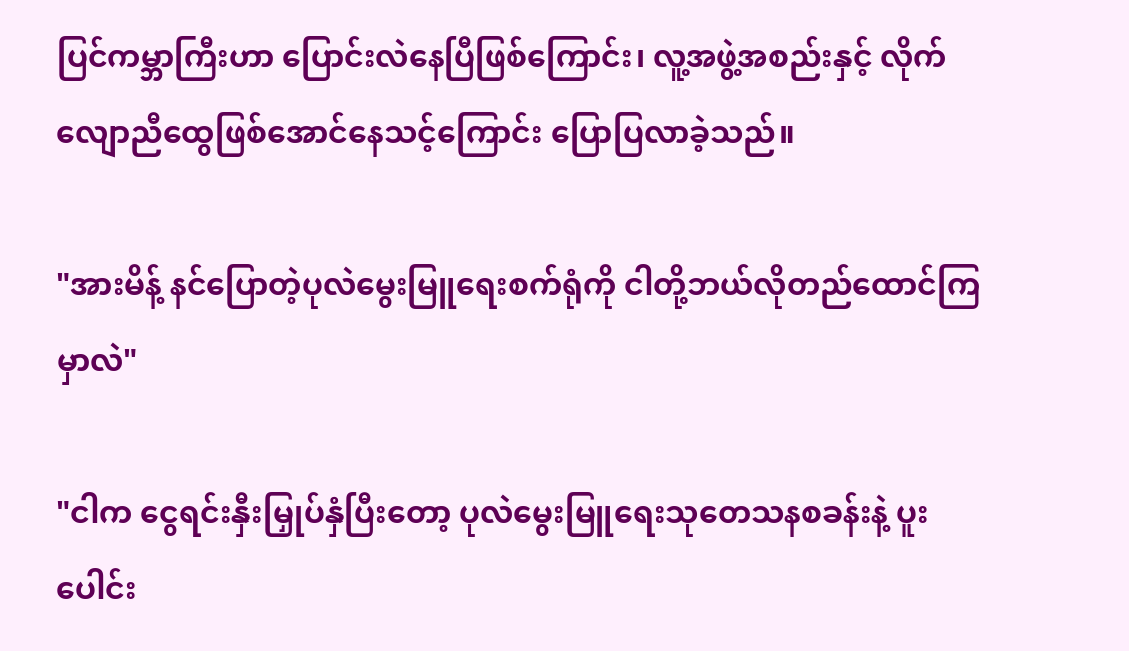ပြင်ကမ္ဘာကြီးဟာ ပြောင်းလဲနေပြီဖြစ်ကြောင်း၊ လူ့အဖွဲ့အစည်းနှင့် လိုက်လျောညီထွေဖြစ်အောင်နေသင့်ကြောင်း ပြောပြလာခဲ့သည်။

"အားမိန့် နင်ပြောတဲ့ပုလဲမွေးမြူရေးစက်ရုံကို ငါတို့ဘယ်လိုတည်ထောင်ကြမှာလဲ"

"ငါက ငွေရင်းနှီးမြှုပ်နှံပြီးတော့ ပုလဲမွေးမြူရေးသုတေသနစခန်းနဲ့ ပူးပေါင်း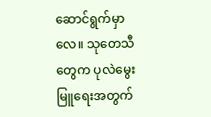ဆောင်ရွက်မှာလေ။ သုတေသီတွေက ပုလဲမွေးမြူရေးအတွက်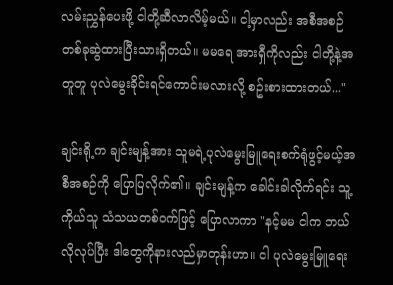လမ်းညွှန်ပေးဖို့ ငါတို့ဆီလာလိမ့်မယ်။ ငါ့မှာလည်း အစီအစဉ်တစ်ခုဆွဲထားပြီးသားရှိတယ်။ မမရေ အားရှီကိုလည်း ငါတို့နဲ့အတူတူ ပုလဲမွေးခိုင်းရင်ကောင်းမလားလို့ စဥ်းစားထားတယ်..."

ချင်းရို့က ချင်းမျန့်အား သူမရဲ့ပုလဲမွေးမြူရေးစက်ရုံဖွင့်မယ့်အစီအစဉ်ကို ပြောပြလိုက်၏။ ချင်းမျန့်က ခေါင်းခါလိုက်ရင်း သူ့ကိုယ်သူ သံသယတစ်ဝက်ဖြင့် ပြောလာကာ "နင့်မမ ငါက ဘယ်လိုလုပ်ပြီး ဒါတွေကိုနားလည်မှာတုန်းဟာ။ ငါ ပုလဲမွေးမြူရေး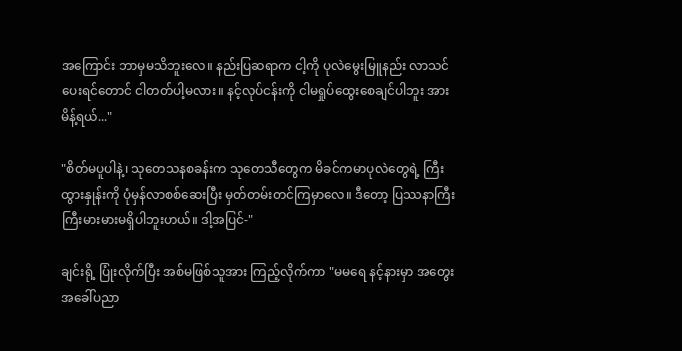အကြောင်း ဘာမှမသိဘူးလေ။ နည်းပြဆရာက ငါ့ကို ပုလဲမွေးမြူနည်း လာသင်ပေးရင်တောင် ငါတတ်ပါ့မလား။ နင့်လုပ်ငန်းကို ငါမရှုပ်ထွေးစေချင်ပါဘူး အားမိန့်ရယ်..."

"စိတ်မပူပါနဲ့၊ သုတေသနစခန်းက သုတေသီတွေက မိခင်ကမာပုလဲတွေရဲ့ ကြီးထွားနှုန်းကို ပုံမှန်လာစစ်ဆေးပြီး မှတ်တမ်းတင်ကြမှာလေ။ ဒီတော့ ပြဿနာကြီးကြီးမားမားမရှိပါဘူးဟယ်။ ဒါ့အပြင်-"

ချင်းရို့ ပြုံးလိုက်ပြီး အစ်မဖြစ်သူအား ကြည့်လိုက်ကာ "မမရေ နင့်နားမှာ အတွေးအခေါ်ပညာ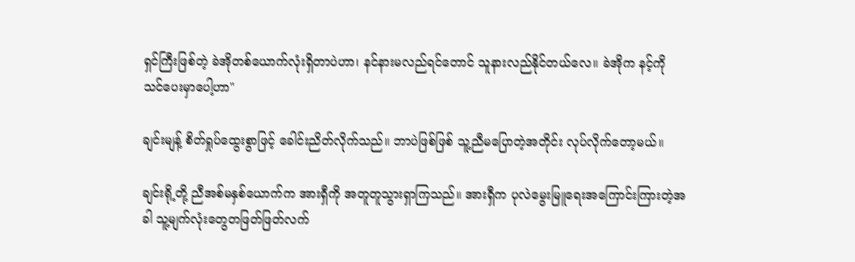ရှင်ကြီးဖြစ်တဲ့ ခဲအိုတစ်ယောက်လုံးရှိတာပဲဟာ၊ နင်နားမလည်ရင်တောင် သူနားလည်နိုင်တယ်လေ။ ခဲအိုက နင့်ကို သင်ပေးမှာပေါ့ဟာ"

ချင်းမျန့် စိတ်ရှုပ်ထွေးစွာဖြင့် ခေါင်းညိတ်လိုက်သည်။ ဘာပဲဖြစ်ဖြစ် သူ့ညီမပြောတဲ့အတိုင်း လုပ်လိုက်တော့မယ်။

ချင်းရို့တို့ ညီအစ်မနှစ်ယောက်က အားရှီကို အတူတူသွားရှာကြသည်။ အားရှီက ပုလဲမွေးမြူရေးအကြောင်းကြားတဲ့အခါ သူ့မျက်လုံးတွေတဖြတ်ဖြတ်လက်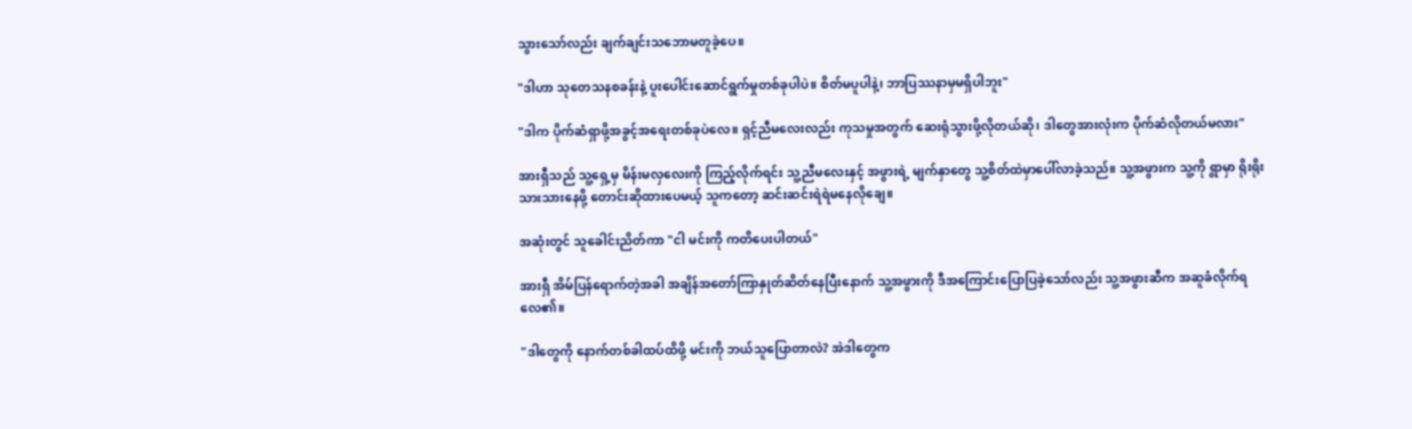သွားသော်လည်း ချက်ချင်းသဘောမတူခဲ့ပေ။

"ဒါဟာ သုတေသနစခန်းနဲ့ ပူးပေါင်းဆောင်ရွက်မှုတစ်ခုပါပဲ။ စိတ်မပူပါနဲ့၊ ဘာပြဿနာမှမရှိပါဘူး"

"ဒါက ပိုက်ဆံရှာဖို့အခွင့်အရေးတစ်ခုပဲလေ။ ရှင့်ညီမလေးလည်း ကုသမှုအတွက် ဆေးရုံသွားဖို့လိုတယ်ဆို၊ ဒါတွေအားလုံးက ပိုက်ဆံလိုတယ်မလား"

အားရှီသည် သူ့ရှေ့မှ မိန်းမလှလေးကို ကြည့်လိုက်ရင်း သူ့ညီမလေးနှင့် အဖွားရဲ့ မျက်နှာတွေ သူ့စိတ်ထဲမှာပေါ်လာခဲ့သည်။ သူ့အဖွားက သူ့ကို ရွာမှာ ရိုးရိုးသားသားနေဖို့ တောင်းဆိုထားပေမယ့် သူကတော့ ဆင်းဆင်းရဲရဲမနေလိုချေ။

အဆုံးတွင် သူခေါင်းညိတ်ကာ "ငါ မင်းကို ကတိပေးပါတယ်"

အားရှီ အိမ်ပြန်ရောက်တဲ့အခါ အချိန်အတော်ကြာနှုတ်ဆိတ်နေပြီးနောက် သူ့အဖွားကို ဒီအကြောင်းပြောပြခဲ့သော်လည်း သူ့အဖွားဆီက အဆူခံလိုက်ရလေ၏။

"ဒါတွေကို နောက်တစ်ခါထပ်ထိဖို့ မင်းကို ဘယ်သူပြောတာလဲ? အဲဒါတွေက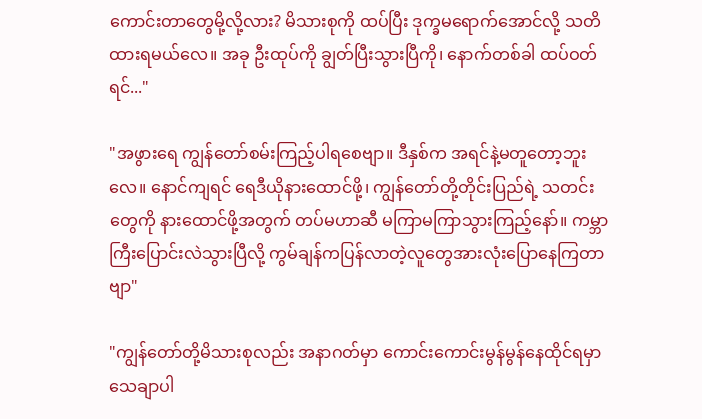ကောင်းတာတွေမို့လို့လား? မိသားစုကို ထပ်ပြီး ဒုက္ခမရောက်အောင်လို့ သတိထားရမယ်လေ။ အခု ဦးထုပ်ကို ချွတ်ပြီးသွားပြီကို၊ နောက်တစ်ခါ ထပ်ဝတ်ရင်..."

"အဖွားရေ ကျွန်တော်စမ်းကြည့်ပါရစေဗျာ။ ဒီနှစ်က အရင်နဲ့မတူတော့ဘူးလေ။ နောင်ကျရင် ရေဒီယိုနားထောင်ဖို့၊ ကျွန်တော်တို့တိုင်းပြည်ရဲ့ သတင်းတွေကို နားထောင်ဖို့အတွက် တပ်မဟာဆီ မကြာမကြာသွားကြည့်နော်။ ကမ္ဘာကြီးပြောင်းလဲသွားပြီလို့ ကွမ်ချန်ကပြန်လာတဲ့လူတွေအားလုံးပြောနေကြတာဗျာ"

"ကျွန်တော်တို့မိသားစုလည်း အနာဂတ်မှာ ကောင်းကောင်းမွန်မွန်နေထိုင်ရမှာ သေချာပါ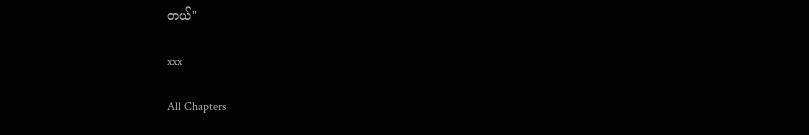တယ်"

xxx

All Chapters